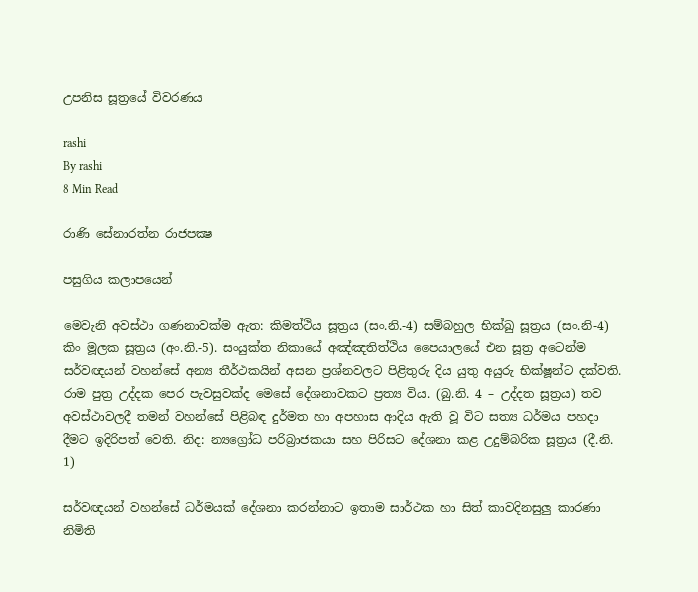උපනිස සූත්‍රයේ විවරණය

rashi
By rashi
8 Min Read

රාණි සේනාරත්න රාජපක්‍ෂ

පසුගිය කලාපයෙන්

මෙවැනි අවස්ථා ගණනාවක්ම ඇත: කිමත්ථිය සූත්‍රය (සං.නි.-4) සම්බහුල භික්ඛු සූත්‍රය (සං.නි-4) කිං මූලක සූත්‍රය (අං.නි.-5). සංයුක්ත නිකායේ අඤ්ඤතිත්ථිය පෛයාලයේ එන සූත්‍ර අටෙන්ම සර්වඥයන් වහන්සේ අන්‍ය තීර්ථකයින් අසන ප්‍රශ්නවලට පිළිතුරු දිය යුතු අයුරු භික්ෂූන්ට දක්වති. රාම පුත්‍ර උද්දක පෙර පැවසුවක්ද මෙසේ දේශනාවකට ප්‍රත්‍ය විය. (බු.නි. 4 – උද්දත සූත්‍රය) තව අවස්ථාවලදී තමන් වහන්සේ පිළිබඳ දුර්මත හා අපහාස ආදිය ඇති වූ විට සත්‍ය ධර්මය පහදා දීමට ඉදිරිපත් වෙති. නිද: න්‍යග්‍රෝධ පරිබ්‍රාජකයා සහ පිරිසට දේශනා කළ උදුම්බරික සූත්‍රය (දී.නි. 1)

සර්වඥයන් වහන්සේ ධර්මයක් දේශනා කරන්නාට ඉතාම සාර්ථක හා සිත් කාවදිනසුලු කාරණා නිමිති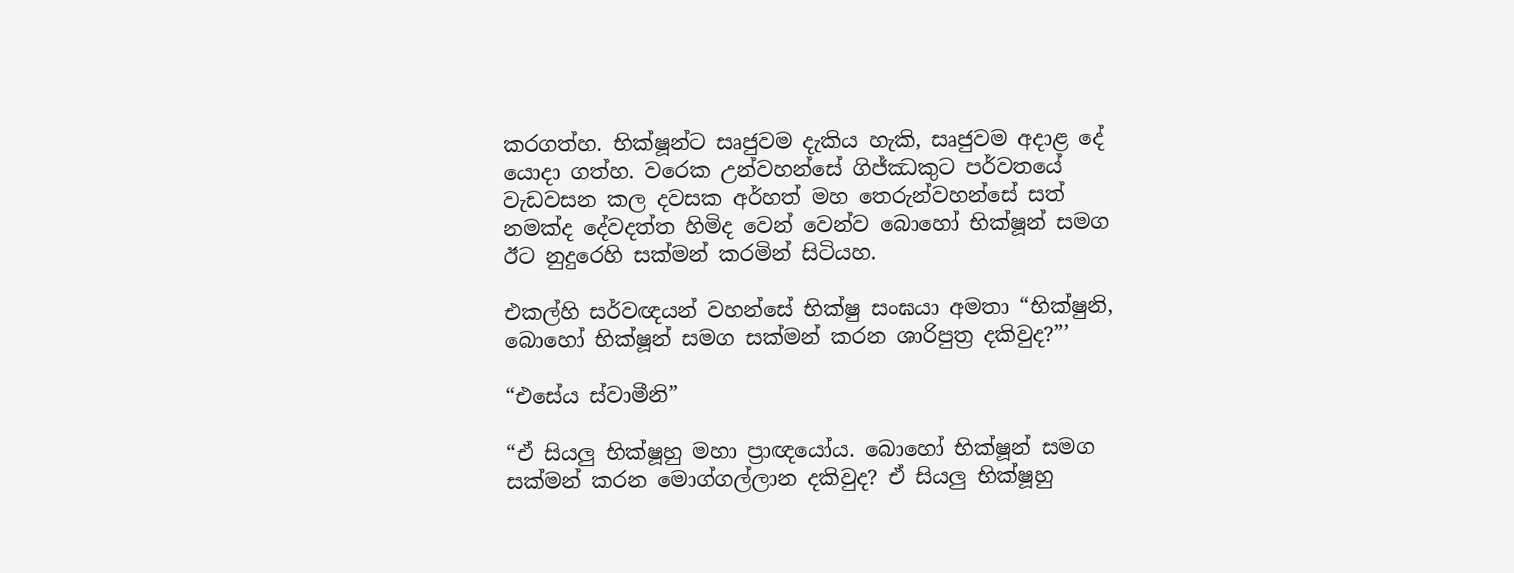කරගත්හ. භික්ෂූන්ට සෘජුවම දැකිය හැකි, සෘජුවම අදාළ දේ යොදා ගත්හ. වරෙක උන්වහන්සේ ගිජ්ඣකුට පර්වතයේ වැඩවසන කල දවසක අර්හත් මහ තෙරුන්වහන්සේ සත් නමක්ද දේවදත්ත හිමිද වෙන් වෙන්ව බොහෝ භික්ෂූන් සමග ඊට නුදුරෙහි සක්මන් කරමින් සිටියහ.

එකල්හි සර්වඥයන් වහන්සේ භික්ෂු සංඝයා අමතා “භික්ෂුනි, බොහෝ භික්ෂූන් සමග සක්මන් කරන ශාරිපුත්‍ර දකිවුද?”’

“එසේය ස්වාමීනි”

“ඒ සියලු භික්ෂූහු මහා ප්‍රාඥයෝය. බොහෝ භික්ෂූන් සමග සක්මන් කරන මොග්ගල්ලාන දකිවුද? ඒ සියලු භික්ෂූහු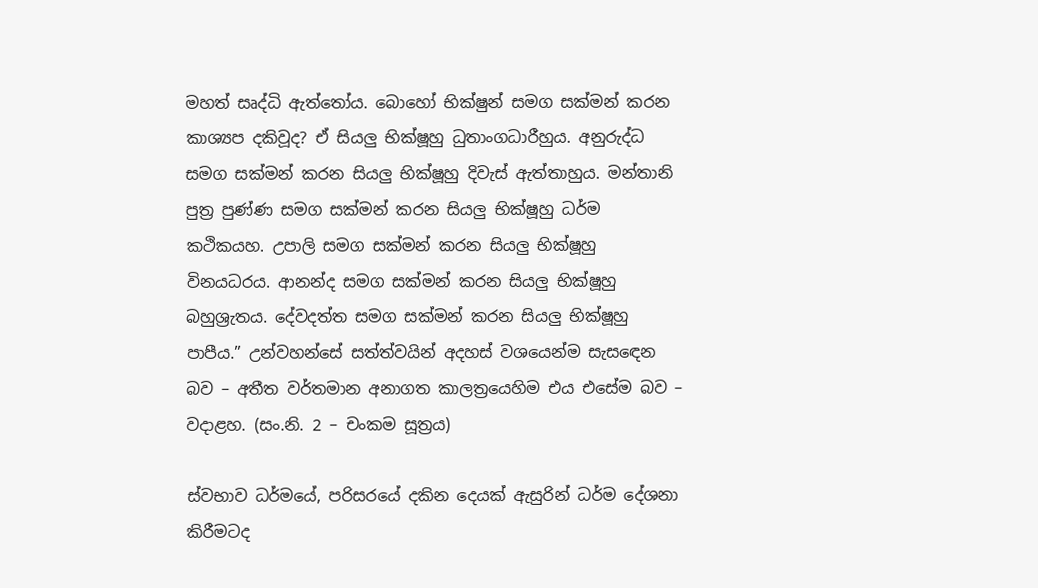මහත් සෘද්ධි ඇත්තෝය. බොහෝ භික්ෂුන් සමග සක්මන් කරන කාශ්‍යප දකිවූද? ඒ සියලු භික්ෂූහු ධුතාංගධාරීහුය. අනුරුද්ධ සමග සක්මන් කරන සියලු භික්ෂූහු දිවැස් ඇත්තාහුය. මන්තානි පුත්‍ර පුණ්ණ සමග සක්මන් කරන සියලු භික්ෂූහු ධර්ම කථිකයහ. උපාලි සමග සක්මන් කරන සියලු භික්ෂූහු විනයධරය. ආනන්ද සමග සක්මන් කරන සියලු භික්ෂූහු බහුශ්‍රැතය. දේවදත්ත සමග සක්මන් කරන සියලු භික්ෂූහු පාපීය.” උන්වහන්සේ සත්ත්වයින් අදහස් වශයෙන්ම සැසඳෙන බව – අතීත වර්තමාන අනාගත කාලත්‍රයෙහිම එය එසේම බව – වදාළහ. (සං.නි. 2 – චංකම සූත්‍රය)

ස්වභාව ධර්මයේ, පරිසරයේ දකින දෙයක් ඇසුරින් ධර්ම දේශනා කිරීමටද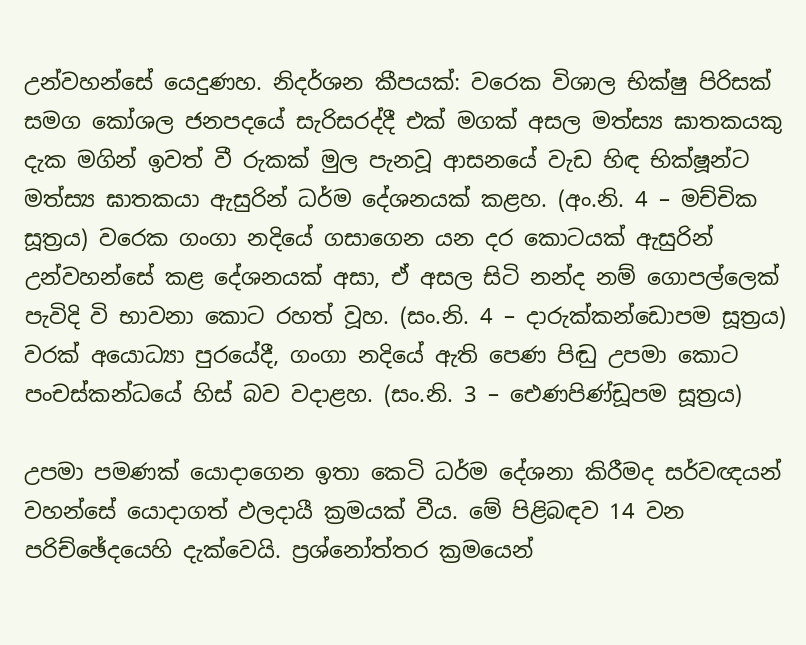උන්වහන්සේ යෙදුණහ. නිදර්ශන කීපයක්: වරෙක විශාල භික්ෂු පිරිසක් සමග කෝශල ජනපදයේ සැරිසරද්දී එක් මගක් අසල මත්ස්‍ය ඝාතකයකු දැක මගින් ඉවත් වී රුකක් මුල පැනවූ ආසනයේ වැඩ හිඳ භික්ෂූන්ට මත්ස්‍ය ඝාතකයා ඇසුරින් ධර්ම දේශනයක් කළහ. (අං.නි. 4 – මච්චික සූත්‍රය) වරෙක ගංගා නදියේ ගසාගෙන යන දර කොටයක් ඇසුරින් උන්වහන්සේ කළ දේශනයක් අසා, ඒ අසල සිටි නන්ද නම් ගොපල්ලෙක් පැවිදි වි භාවනා කොට රහත් වූහ. (සං.නි. 4 – දාරුක්කන්ඩොපම සූත්‍රය) වරක් අයොධ්‍යා පුරයේදී, ගංගා නදියේ ඇති පෙණ පිඬු උපමා කොට පංචස්කන්ධයේ හිස් බව වදාළහ. (සං.නි. 3 – ඓණපිණ්ඩූපම සූත්‍රය)

උපමා පමණක් යොදාගෙන ඉතා කෙටි ධර්ම දේශනා කිරීමද සර්වඥයන් වහන්සේ යොදාගත් ඵලදායී ක්‍රමයක් වීය. මේ පිළිබඳව 14 වන පරිච්ඡේදයෙහි දැක්වෙයි. ප්‍රශ්නෝත්තර ක්‍රමයෙන්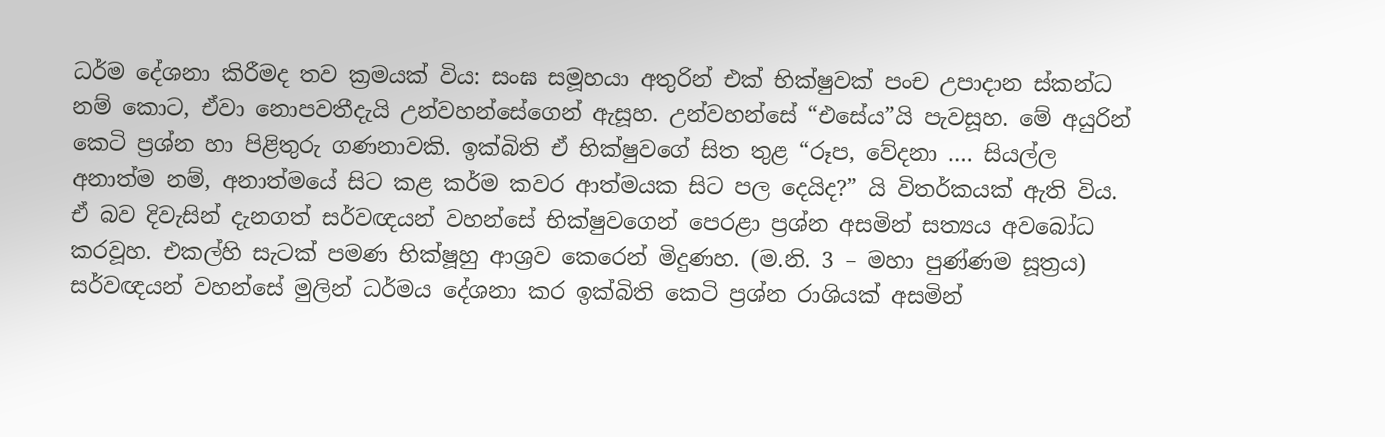ධර්ම දේශනා කිරීමද තව ක්‍රමයක් විය: සංඝ සමූහයා අතුරින් එක් භික්ෂුවක් පංච උපාදාන ස්කන්ධ නම් කොට, ඒවා නොපවතීදැයි උන්වහන්සේගෙන් ඇසූහ. උන්වහන්සේ “එසේය”යි පැවසූහ. මේ අයුරින් කෙටි ප්‍රශ්න හා පිළිතුරු ගණනාවකි. ඉක්බිති ඒ භික්ෂුවගේ සිත තුළ “රූප, වේදනා …. සියල්ල අනාත්ම නම්, අනාත්මයේ සිට කළ කර්ම කවර ආත්මයක සිට පල දෙයිද?” යි විතර්කයක් ඇති විය. ඒ බව දිවැසින් දැනගත් සර්වඥයන් වහන්සේ භික්ෂුවගෙන් පෙරළා ප්‍රශ්න අසමින් සත්‍යය අවබෝධ කරවූහ. එකල්හි සැටක් පමණ භික්ෂූහු ආශ්‍රව කෙරෙන් මිදුණහ. (ම.නි. 3 – මහා පුණ්ණම සූත්‍රය) සර්වඥයන් වහන්සේ මුලින් ධර්මය දේශනා කර ඉක්බිති කෙටි ප්‍රශ්න රාශියක් අසමින්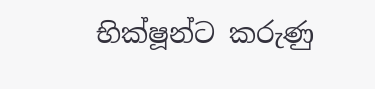භික්ෂූන්ට කරුණු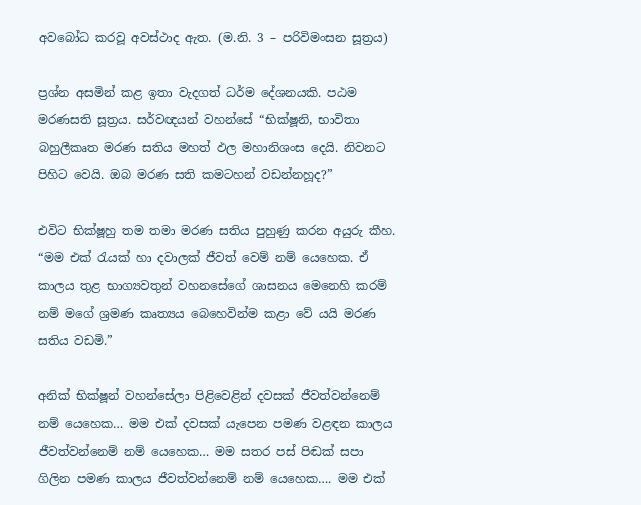අවබෝධ කරවූ අවස්ථාද ඇත. (ම.නි. 3 – පරිවිමංසන සූත්‍රය)

ප්‍රශ්න අසමින් කළ ඉතා වැදගත් ධර්ම දේශනයකි. පඨම මරණසති සූත්‍රය. සර්වඥයන් වහන්සේ “භික්ෂූනි, භාවිතා බහුලීකෘත මරණ සතිය මහත් ඵල මහානිශංස දෙයි. නිවනට පිහිට වෙයි. ඔබ මරණ සති කමටහන් වඩන්නහූද?”

එවිට භික්ෂූහු තම තමා මරණ සතිය පුහුණු කරන අයුරු කීහ. “මම එක් රැයක් හා දවාලක් ජීවත් වෙම් නම් යෙහෙක. ඒ කාලය තුළ භාග්‍යවතුන් වහනසේගේ ශාසනය මෙනෙහි කරම් නම් මගේ ශ්‍රමණ කෘත්‍යය බෙහෙවින්ම කළා වේ යයි මරණ සතිය වඩමි.”

අනික් භික්ෂූන් වහන්සේලා පිළිවෙළින් දවසක් ජීවත්වන්නෙම් නම් යෙහෙක… මම එක් දවසක් යැපෙන පමණ වළඳන කාලය ජීවත්වන්නෙම් නම් යෙහෙක… මම සතර පස් පිඬක් සපා ගිලින පමණ කාලය ජීවත්වන්නෙම් නම් යෙහෙක…. මම එක්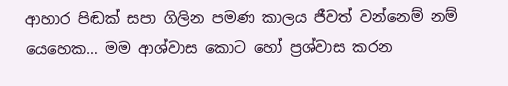ආහාර පිඬක් සපා ගිලින පමණ කාලය ජීවත් වන්නෙම් නම් යෙහෙක… මම ආශ්වාස කොට හෝ ප්‍රශ්වාස කරන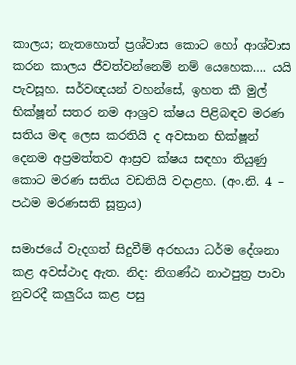කාලය; නැතහොත් ප්‍රශ්වාස කොට හෝ ආශ්වාස කරන කාලය ජීවත්වන්නෙම් නම් යෙහෙක…. යයි පැවසූහ. සර්වඥයන් වහන්සේ, ඉහත කී මුල් භික්ෂූන් සතර නම ආශ්‍රව ක්ෂය පිළිබඳව මරණ සතිය මඳ ලෙස කරතියි ද අවසාන භික්ෂූන් දෙනම අප්‍රමත්තව ආස්‍රව ක්ෂය සඳහා තියුණු කොට මරණ සතිය වඩතියි වදාළහ. (අං.නි. 4 – පඨම මරණසති සූත්‍රය)

සමාජයේ වැදගත් සිදුවීම් අරභයා ධර්ම දේශනා කළ අවස්ථාද ඇත. නිද: නිගණ්ඨ නාථපුත්‍ර පාවා නුවරදී කලුරිය කළ පසු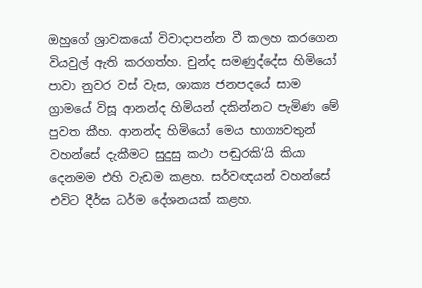ඔහුගේ ශ්‍රාවකයෝ විවාදාපන්න වී කලහ කරගෙන වියවුල් ඇති කරගත්හ. චුන්ද සමණුද්දේස හිමියෝ පාවා නුවර වස් වැස, ශාක්‍ය ජනපදයේ සාම ග්‍රාමයේ විසූ ආනන්ද හිමියන් දකින්නට පැමිණ මේ පුවත කීහ. ආනන්ද හිමියෝ මෙය භාග්‍යවතුන් වහන්සේ දැකීමට සුදුසු කථා පඬුරකි‘යි කියා දෙනමම එහි වැඩම කළහ. සර්වඥයන් වහන්සේ එවිට දීර්ඝ ධර්ම දේශනයක් කළහ.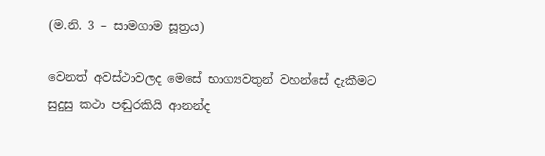(ම.නි. 3 – සාමගාම සූත්‍රය)

වෙනත් අවස්ථාවලද මෙසේ භාග්‍යවතුන් වහන්සේ දැකීමට සුදුසු කථා පඬුරකියි ආනන්ද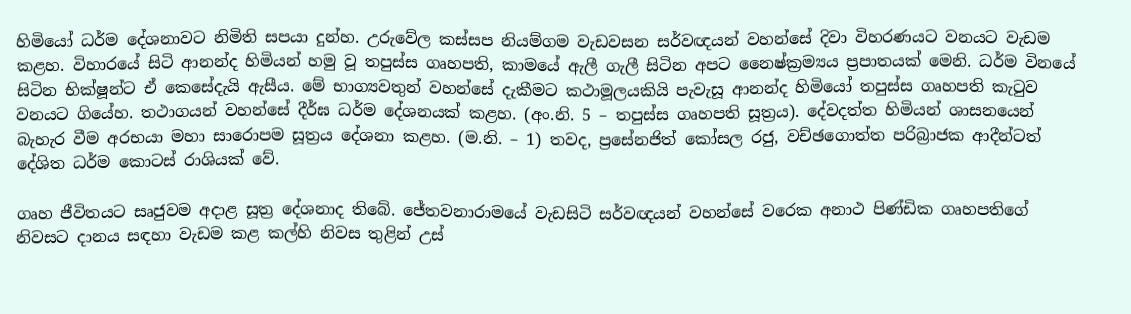හිමියෝ ධර්ම දේශනාවට නිමිති සපයා දුන්හ. උරුවේල කස්සප නියම්ගම වැඩවසන සර්වඥයන් වහන්සේ දිවා විහරණයට වනයට වැඩම කළහ. විහාරයේ සිටි ආනන්ද හිමියන් හමු වූ තපුස්ස ගෘහපති, කාමයේ ඇලී ගැලී සිටින අපට නෛෂ්ක්‍රම්‍යය ප්‍රපාතයක් මෙනි. ධර්ම විනයේ සිටින භික්ෂූන්ට ඒ කෙසේදැයි ඇසීය. මේ භාග්‍යවතුන් වහන්සේ දැකීමට කථාමූලයකියි පැවැසූ ආනන්ද හිමියෝ තපුස්ස ගෘහපති කැටුව වනයට ගියේහ. තථාගයන් වහන්සේ දීර්ඝ ධර්ම දේශනයක් කළහ. (අං.නි. 5 – තපුස්ස ගෘහපති සූත්‍රය). දේවදත්ත හිමියන් ශාසනයෙන් බැහැර වීම අරභයා මහා සාරොපම සූත්‍රය දේශනා කළහ. (ම.නි. – 1) තවද, ප්‍රසේනජිත් කෝසල රජු, වච්ඡගොත්ත පරිබ්‍රාජක ආදීන්ටත් දේශිත ධර්ම කොටස් රාශියක් වේ.

ගෘහ ජීවිතයට සෘජුවම අදාළ සූත්‍ර දේශනාද තිබේ. ජේතවනාරාමයේ වැඩසිටි සර්වඥයන් වහන්සේ වරෙක අනාථ පිණ්ඩික ගෘහපතිගේ නිවසට දානය සඳහා වැඩම කළ කල්හි නිවස තුළින් උස්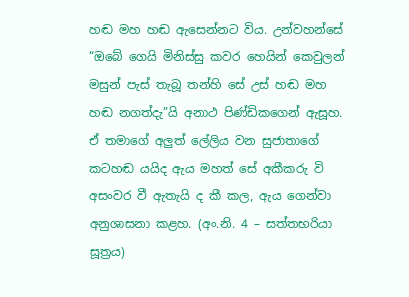හඬ මහ හඬ ඇසෙන්නට විය. උන්වහන්සේ “ඔබේ ගෙයි මිනිස්සු කවර හෙයින් කෙවුලන් මසුන් පැස් තැබූ තන්හි සේ උස් හඬ මහ හඬ නගත්දැ”යි අනාථ පිණ්ඩිකගෙන් ඇසූහ. ඒ තමාගේ අලුත් ලේලිය වන සුජාතාගේ කටහඬ යයිද ඇය මහත් සේ අකීකරු වි අසංවර වී ඇතැයි ද කී කල, ඇය ගෙන්වා අනුශාසනා කළහ. (අං.නි. 4 – සත්තභරියා සූත්‍රය)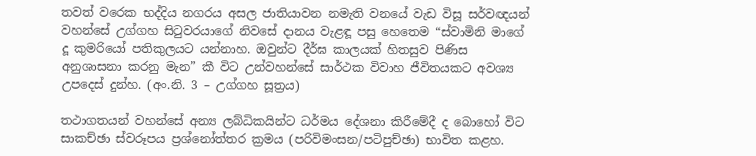තවත් වරෙක භද්දිය නගරය අසල ජාතියාවන නමැති වනයේ වැඩ විසූ සර්වඥයන් වහන්සේ උග්ගහ සිටුවරයාගේ නිවසේ දානය වැළඳූ පසු හෙතෙම “ස්වාමිනි මාගේ දූ කුමරියෝ පතිකුලයට යන්නාහ. ඔවුන්ට දීර්ඝ කාලයක් හිතසුව පිණිස අනුශාසනා කරනු මැන” කී විට උන්වහන්සේ සාර්ථක විවාහ ජීවිතයකට අවශ්‍ය උපදෙස් දුන්හ. (අං.නි. 3 – උග්ගහ සූත්‍රය)

තථාගතයන් වහන්සේ අන්‍ය ලබ්ධිකයින්ට ධර්මය දේශනා කිරීමේදී ද බොහෝ විට සාකච්ඡා ස්වරූපය ප්‍රශ්නෝත්තර ක්‍රමය (පරිවිමංසන/පටිපුච්ඡා) භාවිත කළහ.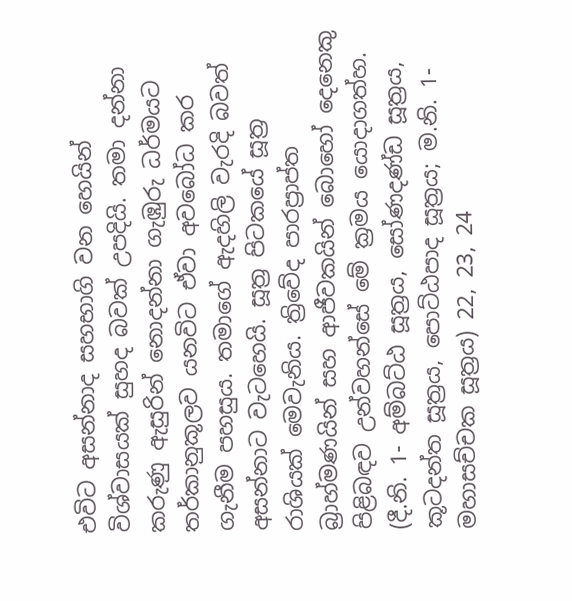එවිට අසන්නාද සහභාගි වන හෙයින් විශ්වාසයක් සුහද බවක් උපදියි. තමා දන්නා කරුණු ඇසුරින් නොදන්නා ගැඹුරු ධර්මයට තර්කානුකූලව යනවිට ඒවා අවබෝධ කර ගැනීම පහසුය. තමාගේ ඇදහිලි වැරදි බවත් අසන්නාට වැටහෙයි. සූත්‍ර පිටකයේ සූත්‍ර රාශියක් මෙවැනිය. ත්‍රිවේද පාරප්‍රාප්ත බ්‍රාහ්මණයින් සහ ආජීවකයින් බොහෝ දෙනෙකු පිළිබඳව උන්වහන්සේ මේ ක්‍රමය යොදාගත්හ. (දී.නි. 1- අම්බට්ඨ සූත්‍රය, සෝණදණ්ඩ සූත්‍රය, කූටදන්ත සූත්‍රය, පොට්ඨපාද සූත්‍රය; ම.නි. 1-මහාසච්චක සූත්‍රය) 22, 23, 24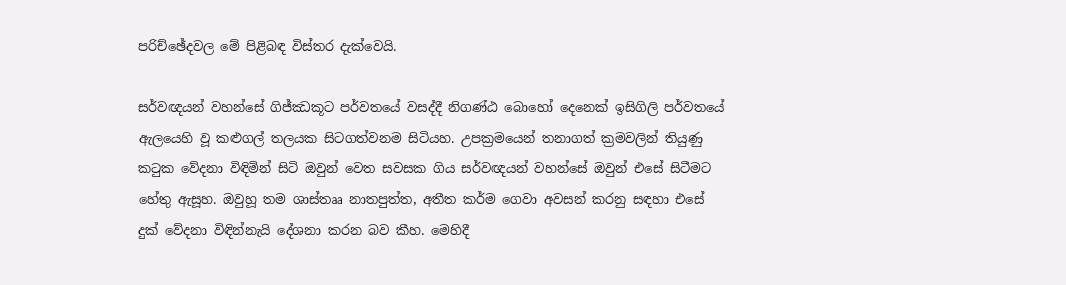පරිච්ඡේදවල මේ පිළිබඳ විස්තර දැක්වෙයි.

සර්වඥයන් වහන්සේ ගිජ්ඣකූට පර්වතයේ වසද්දී නිගණ්ඨ බොහෝ දෙනෙක් ඉසිගිලි පර්වතයේ ඇලයෙහි වූ කළුගල් තලයක සිටගත්වනම සිටියහ. උපක්‍රමයෙන් තනාගත් ක්‍රමවලින් තියුණු කටුක වේදනා විඳිමින් සිටි ඔවුන් වෙත සවසක ගිය සර්වඥයන් වහන්සේ ඔවුන් එසේ සිටීමට හේතු ඇසූහ. ඔවුහූ තම ශාස්තෲ නාතපුත්ත, අතීත කර්ම ගෙවා අවසන් කරනු සඳහා එසේ දුක් වේදනා විඳින්නැයි දේශනා කරන බව කීහ. මෙහිදී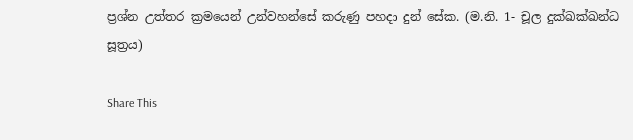ප්‍රශ්න උත්තර ක්‍රමයෙන් උන්වහන්සේ කරුණු පහදා දුන් සේක. (ම.නි. 1- චූල දුක්ඛක්ඛන්ධ සූත්‍රය)

Share This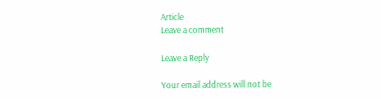Article
Leave a comment

Leave a Reply

Your email address will not be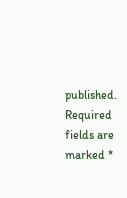published. Required fields are marked *